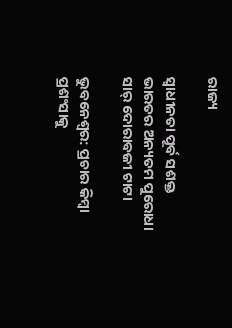ରାଜ୍ୟ

ସ୍ୱାଧୀନତା ପୂର୍ବ ସଶକ୍ତ ଭାରତର ଅନ୍ୟତମ ପୁରୋଧା ସାର୍ ଦୋରାବଜୀ ଟାଟା

ଭୁବନେଶ୍ୱର: ପ୍ରଚାର କିମ୍ବା ପ୍ରଶଂସାକୁ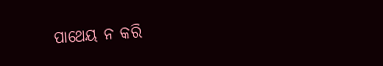ପାଥେୟ ନ କରି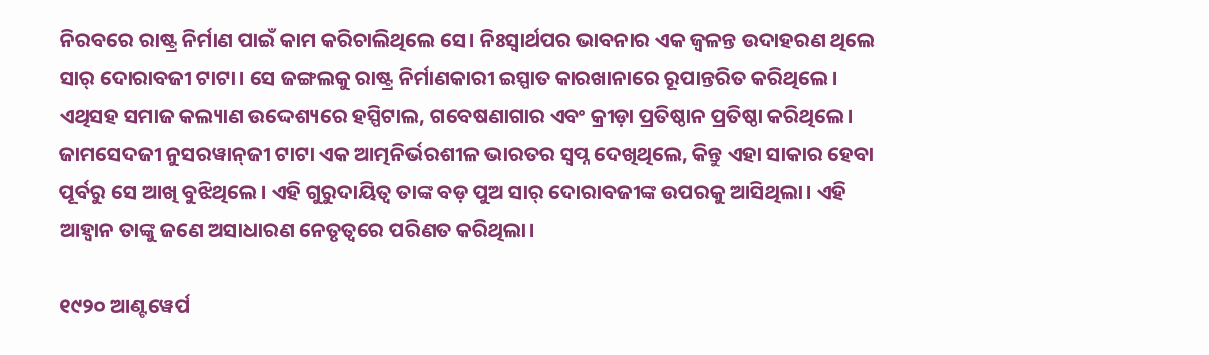ନିରବରେ ରାଷ୍ଟ୍ର ନିର୍ମାଣ ପାଇଁ କାମ କରିଚାଲିଥିଲେ ସେ। ନିଃସ୍ୱାର୍ଥପର ଭାବନାର ଏକ ଜ୍ୱଳନ୍ତ ଉଦାହରଣ ଥିଲେ ସାର୍ ଦୋରାବଜୀ ଟାଟା। ସେ ଜଙ୍ଗଲକୁ ରାଷ୍ଟ୍ର ନିର୍ମାଣକାରୀ ଇସ୍ପାତ କାରଖାନାରେ ରୂପାନ୍ତରିତ କରିଥିଲେ। ଏଥିସହ ସମାଜ କଲ୍ୟାଣ ଉଦ୍ଦେଶ୍ୟରେ ହସ୍ପିଟାଲ, ଗବେଷଣାଗାର ଏବଂ କ୍ରୀଡ଼ା ପ୍ରତିଷ୍ଠାନ ପ୍ରତିଷ୍ଠା କରିଥିଲେ।
ଜାମସେଦଜୀ ନୁସରୱାନ୍‌‌ଜୀ ଟାଟା ଏକ ଆତ୍ମନିର୍ଭରଶୀଳ ଭାରତର ସ୍ୱପ୍ନ ଦେଖିଥିଲେ, କିନ୍ତୁ ଏହା ସାକାର ହେବା ପୂର୍ବରୁ ସେ ଆଖି ବୁଝିଥିଲେ। ଏହି ଗୁରୁଦାୟିତ୍ୱ ତାଙ୍କ ବଡ଼ ପୁଅ ସାର୍ ଦୋରାବଜୀଙ୍କ ଉପରକୁ ଆସିଥିଲା। ଏହି ଆହ୍ୱାନ ତାଙ୍କୁ ଜଣେ ଅସାଧାରଣ ନେତୃତ୍ୱରେ ପରିଣତ କରିଥିଲା।

୧୯୨୦ ଆଣ୍ଟୱେର୍ପ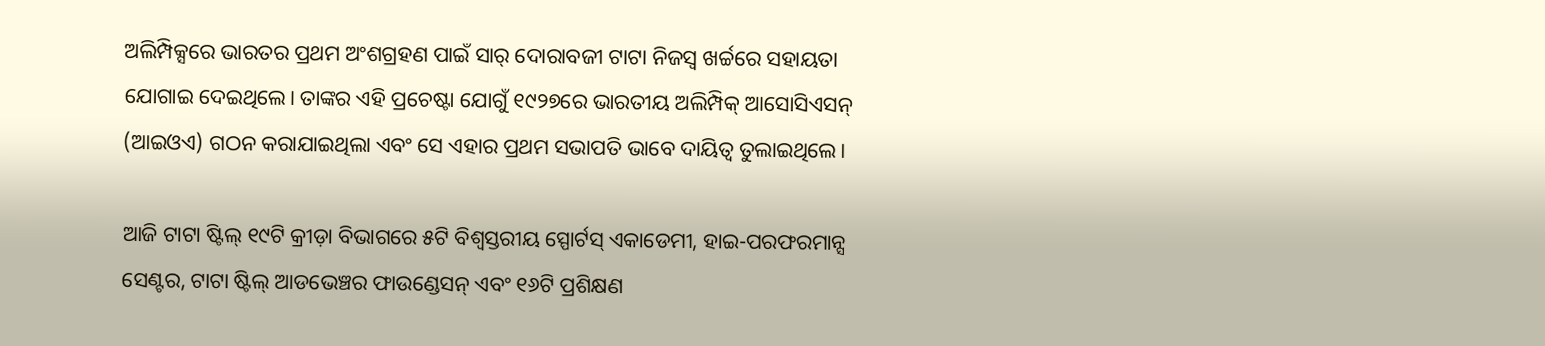ଅଲିମ୍ପିକ୍ସରେ ଭାରତର ପ୍ରଥମ ଅଂଶଗ୍ରହଣ ପାଇଁ ସାର୍ ଦୋରାବଜୀ ଟାଟା ନିଜସ୍ୱ ଖର୍ଚ୍ଚରେ ସହାୟତା ଯୋଗାଇ ଦେଇଥିଲେ। ତାଙ୍କର ଏହି ପ୍ରଚେଷ୍ଟା ଯୋଗୁଁ ୧୯୨୭ରେ ଭାରତୀୟ ଅଲିମ୍ପିକ୍ ଆସୋସିଏସନ୍ (ଆଇଓଏ) ଗଠନ କରାଯାଇଥିଲା ଏବଂ ସେ ଏହାର ପ୍ରଥମ ସଭାପତି ଭାବେ ଦାୟିତ୍ୱ ତୁଲାଇଥିଲେ।

ଆଜି ଟାଟା ଷ୍ଟିଲ୍ ୧୯ଟି କ୍ରୀଡ଼ା ବିଭାଗରେ ୫ଟି ବିଶ୍ୱସ୍ତରୀୟ ସ୍ପୋର୍ଟସ୍ ଏକାଡେମୀ, ହାଇ-ପରଫରମାନ୍ସ ସେଣ୍ଟର, ଟାଟା ଷ୍ଟିଲ୍ ଆଡଭେଞ୍ଚର ଫାଉଣ୍ଡେସନ୍ ଏବଂ ୧୬ଟି ପ୍ରଶିକ୍ଷଣ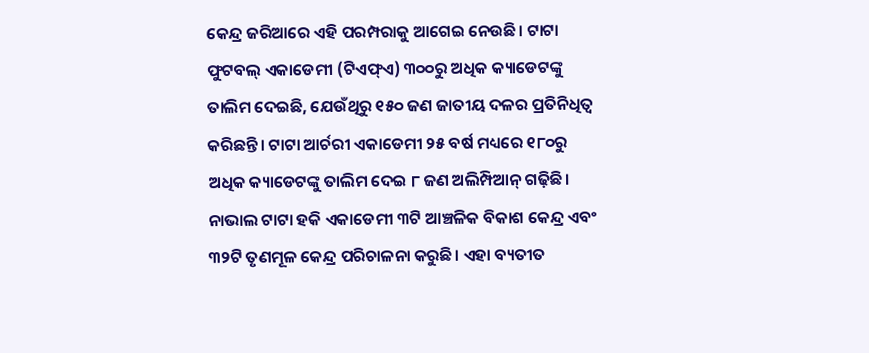କେନ୍ଦ୍ର ଜରିଆରେ ଏହି ପରମ୍ପରାକୁ ଆଗେଇ ନେଉଛି। ଟାଟା ଫୁଟବଲ୍ ଏକାଡେମୀ (ଟିଏଫ୍‌ଏ) ୩୦୦ରୁ ଅଧିକ କ୍ୟାଡେଟଙ୍କୁ ତାଲିମ ଦେଇଛି, ଯେଉଁଥିରୁ ୧୫୦ ଜଣ ଜାତୀୟ ଦଳର ପ୍ରତିନିଧିତ୍ୱ କରିଛନ୍ତି। ଟାଟା ଆର୍ଚରୀ ଏକାଡେମୀ ୨୫ ବର୍ଷ ମଧ୍ୟରେ ୧୮୦ରୁ ଅଧିକ କ୍ୟାଡେଟଙ୍କୁ ତାଲିମ ଦେଇ ୮ ଜଣ ଅଲିମ୍ପିଆନ୍ ଗଢ଼ିଛି। ନାଭାଲ ଟାଟା ହକି ଏକାଡେମୀ ୩ଟି ଆଞ୍ଚଳିକ ବିକାଶ କେନ୍ଦ୍ର ଏବଂ ୩୨ଟି ତୃଣମୂଳ କେନ୍ଦ୍ର ପରିଚାଳନା କରୁଛି। ଏହା ବ୍ୟତୀତ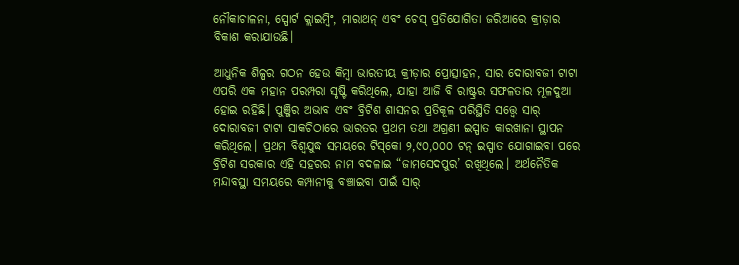ନୌକାଚାଳନା, ସ୍ପୋର୍ଟ କ୍ଲାଇମ୍ବିଂ, ମାରାଥନ୍ ଏବଂ ଚେସ୍ ପ୍ରତିଯୋଗିତା ଜରିଆରେ କ୍ରୀଡ଼ାର ବିକାଶ କରାଯାଉଛି।

ଆଧୁନିକ ଶିଳ୍ପର ଗଠନ ହେଉ କିମ୍ବା ଭାରତୀୟ କ୍ରୀଡ଼ାର ପ୍ରୋତ୍ସାହନ, ସାର ଦୋରାବଜୀ ଟାଟା ଏପରି ଏକ ମହାନ ପରମ୍ପରା ସୃଷ୍ଟି କରିଥିଲେ, ଯାହା ଆଜି ବି ରାଷ୍ଟ୍ରର ସଫଳତାର ମୂଳଦୁଆ ହୋଇ ରହିଛି। ପୁଞ୍ଜିର ଅଭାବ ଏବଂ ବ୍ରିଟିଶ ଶାସନର ପ୍ରତିକୂଳ ପରିସ୍ଥିତି ସତ୍ତ୍ୱେ ସାର୍ ଦୋରାବଜୀ ଟାଟା ସାକଚିଠାରେ ଭାରତର ପ୍ରଥମ ତଥା ଅଗ୍ରଣୀ ଇସ୍ପାତ କାରଖାନା ସ୍ଥାପନ କରିଥିଲେ। ପ୍ରଥମ ବିଶ୍ୱଯୁଦ୍ଧ ସମୟରେ ଟିସ୍‌କୋ ୨,୯୦,୦୦୦ ଟନ୍ ଇସ୍ପାତ ଯୋଗାଇବା ପରେ ବ୍ରିଟିଶ ସରକାର ଏହି ସହରର ନାମ ବଦଳାଇ “ଜାମସେଦପୁର’ ରଖିଥିଲେ। ଅର୍ଥନୈତିକ ମନ୍ଦାବସ୍ଥା ସମୟରେ କମ୍ପାନୀକୁ ବଞ୍ଚାଇବା ପାଇଁ ସାର୍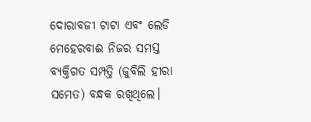ଦୋରାବଜୀ ଟାଟା ଏବଂ ଲେଡି ମେହେରବାଈ ନିଜର ସମସ୍ତ ବ୍ୟକ୍ତିଗତ ସମ୍ପତ୍ତି (ଜୁବିଲି ହୀରା ସମେତ) ବନ୍ଧକ ରଖିଥିଲେ।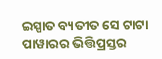ଇସ୍ପାତ ବ୍ୟତୀତ ସେ ଟାଟା ପାୱାରର ଭିତ୍ତିପ୍ରସ୍ତର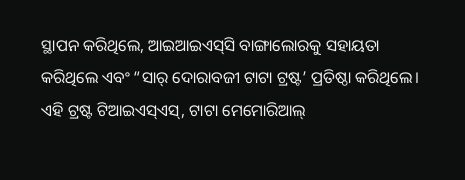ସ୍ଥାପନ କରିଥିଲେ, ଆଇଆଇଏସ୍‌ସି ବାଙ୍ଗାଲୋରକୁ ସହାୟତା କରିଥିଲେ ଏବଂ “ସାର୍ ଦୋରାବଜୀ ଟାଟା ଟ୍ରଷ୍ଟ’ ପ୍ରତିଷ୍ଠା କରିଥିଲେ। ଏହି ଟ୍ରଷ୍ଟ ଟିଆଇଏସ୍‌ଏସ୍‌, ଟାଟା ମେମୋରିଆଲ୍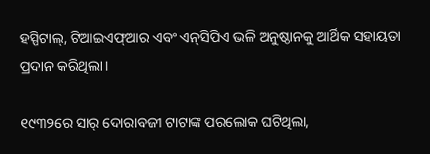ହସ୍ପିଟାଲ୍‌, ଟିଆଇଏଫ୍‌ଆର ଏବଂ ଏନ୍‌ସିପିଏ ଭଳି ଅନୁଷ୍ଠାନକୁ ଆର୍ଥିକ ସହାୟତା ପ୍ରଦାନ କରିଥିଲା।

୧୯୩୨ରେ ସାର୍ ଦୋରାବଜୀ ଟାଟାଙ୍କ ପରଲୋକ ଘଟିଥିଲା,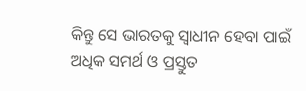କିନ୍ତୁ ସେ ଭାରତକୁ ସ୍ୱାଧୀନ ହେବା ପାଇଁ ଅଧିକ ସମର୍ଥ ଓ ପ୍ରସ୍ତୁତ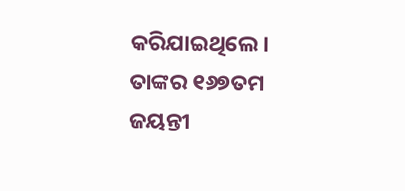କରିଯାଇଥିଲେ। ତାଙ୍କର ୧୬୭ତମ ଜୟନ୍ତୀ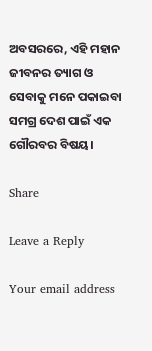ଅବସରରେ, ଏହି ମହାନ ଜୀବନର ତ୍ୟାଗ ଓ ସେବାକୁ ମନେ ପକାଇବା ସମଗ୍ର ଦେଶ ପାଇଁ ଏକ ଗୌରବର ବିଷୟ।

Share

Leave a Reply

Your email address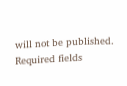will not be published. Required fields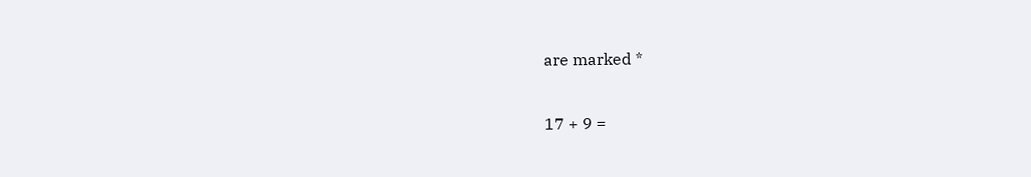are marked *

17 + 9 =